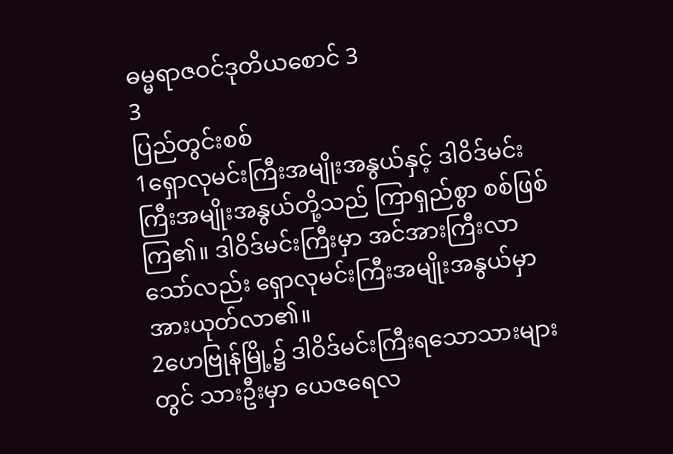ဓမ္မရာဇဝင်ဒုတိယစောင် 3
3
ပြည်တွင်းစစ်
1ရှောလုမင်းကြီးအမျိုးအနွယ်နှင့် ဒါဝိဒ်မင်းကြီးအမျိုးအနွယ်တို့သည် ကြာရှည်စွာ စစ်ဖြစ်ကြ၏။ ဒါဝိဒ်မင်းကြီးမှာ အင်အားကြီးလာသော်လည်း ရှောလုမင်းကြီးအမျိုးအနွယ်မှာ အားယုတ်လာ၏။
2ဟေဗြုန်မြို့၌ ဒါဝိဒ်မင်းကြီးရသောသားများတွင် သားဦးမှာ ယေဇရေလ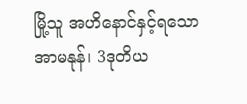မြို့သူ အဟိနောင်နှင့်ရသောအာမနုန်၊ 3ဒုတိယ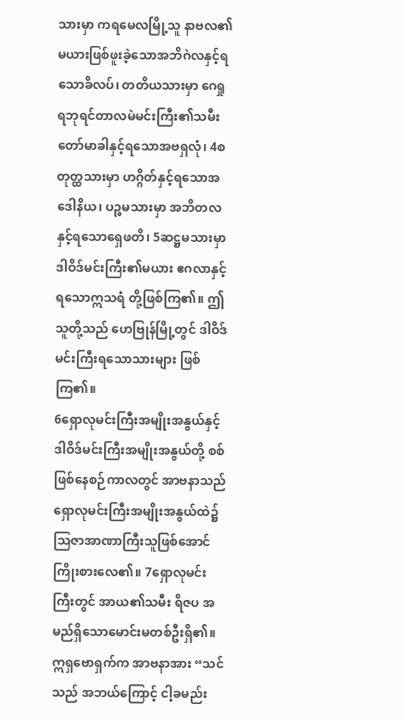သားမှာ ကရမေလမြို့သူ နာဗလ၏မယားဖြစ်ဖူးခဲ့သောအဘိဂဲလနှင့်ရသောခိလပ်၊ တတိယသားမှာ ဂေရှုရဘုရင်တာလမဲမင်းကြီး၏သမီးတော်မာခါနှင့်ရသောအဗရှလုံ၊ 4စတုတ္ထသားမှာ ဟဂ္ဂိတ်နှင့်ရသောအဒေါနိယ၊ ပဉ္စမသားမှာ အဘိတလနှင့်ရသောရှေဖတိ၊ 5ဆဋ္ဌမသားမှာ ဒါဝိဒ်မင်းကြီး၏မယား ဧဂလာနှင့်ရသောဣသရံ တို့ဖြစ်ကြ၏။ ဤသူတို့သည် ဟေဗြုန်မြို့တွင် ဒါဝိဒ်မင်းကြီးရသောသားများ ဖြစ်ကြ၏။
6ရှောလုမင်းကြီးအမျိုးအနွယ်နှင့် ဒါဝိဒ်မင်းကြီးအမျိုးအနွယ်တို့ စစ်ဖြစ်နေစဉ်ကာလတွင် အာဗနာသည် ရှောလုမင်းကြီးအမျိုးအနွယ်ထဲ၌ သြဇာအာဏာကြီးသူဖြစ်အောင် ကြိုးစားလေ၏။ 7ရှောလုမင်းကြီးတွင် အာယ၏သမီး ရိဇပ အမည်ရှိသောမောင်းမတစ်ဦးရှိ၏။ ဣရှဗောရှက်က အာဗနာအား “သင်သည် အဘယ်ကြောင့် ငါ့ခမည်း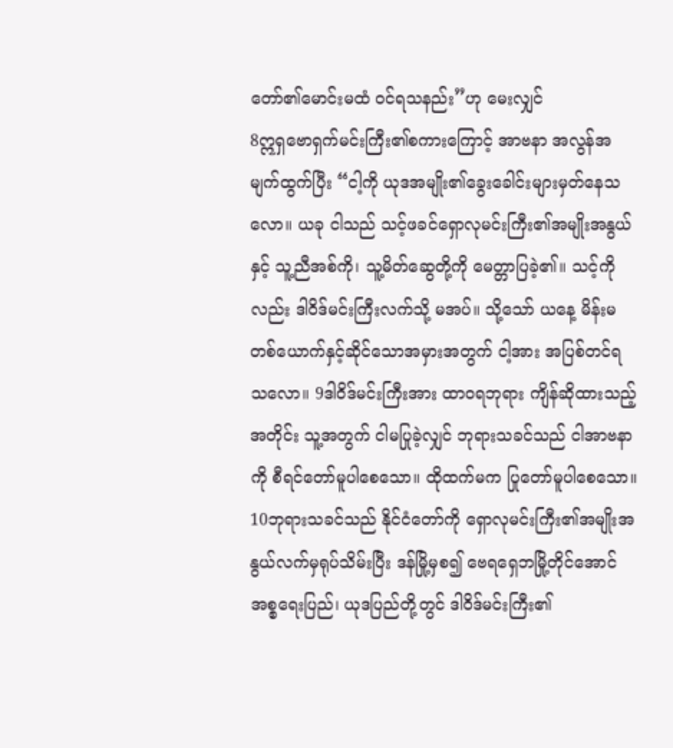တော်၏မောင်းမထံ ဝင်ရသနည်း”ဟု မေးလျှင်
8ဣရှဗောရှက်မင်းကြီး၏စကားကြောင့် အာဗနာ အလွန်အမျက်ထွက်ပြီး “ငါ့ကို ယုဒအမျိုး၏ခွေးခေါင်းများမှတ်နေသလော။ ယခု ငါသည် သင့်ဖခင်ရှောလုမင်းကြီး၏အမျိုးအနွယ်နှင့် သူ့ညီအစ်ကို၊ သူ့မိတ်ဆွေတို့ကို မေတ္တာပြခဲ့၏။ သင့်ကိုလည်း ဒါဝိဒ်မင်းကြီးလက်သို့ မအပ်။ သို့သော် ယနေ့ မိန်းမတစ်ယောက်နှင့်ဆိုင်သောအမှားအတွက် ငါ့အား အပြစ်တင်ရသလော။ 9ဒါဝိဒ်မင်းကြီးအား ထာဝရဘုရား ကျိန်ဆိုထားသည့်အတိုင်း သူ့အတွက် ငါမပြုခဲ့လျှင် ဘုရားသခင်သည် ငါအာဗနာကို စီရင်တော်မူပါစေသော။ ထိုထက်မက ပြုတော်မူပါစေသော။ 10ဘုရားသခင်သည် နိုင်ငံတော်ကို ရှောလုမင်းကြီး၏အမျိုးအနွယ်လက်မှရုပ်သိမ်းပြီး ဒန်မြို့မှစ၍ ဗေရရှေဘမြို့တိုင်အောင် အစ္စရေးပြည်၊ ယုဒပြည်တို့တွင် ဒါဝိဒ်မင်းကြီး၏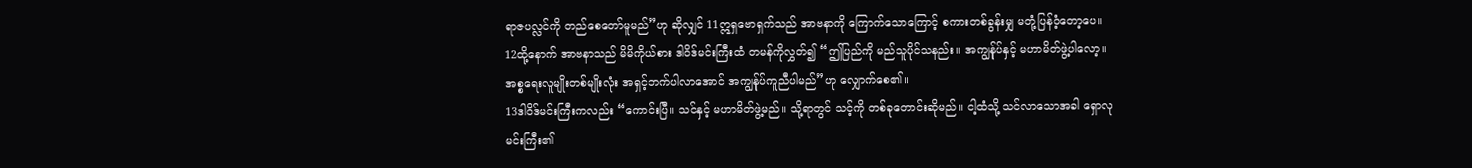ရာဇပလ္လင်ကို တည်စေတော်မူမည်”ဟု ဆိုလျှင် 11ဣရှဗောရှက်သည် အာဗနာကို ကြောက်သောကြောင့် စကားတစ်ခွန်းမျှ မတုံ့ပြန်ဝံ့တော့ပေ။
12ထို့နောက် အာဗနာသည် မိမိကိုယ်စား ဒါဝိဒ်မင်းကြီးထံ တမန်ကိုလွှတ်၍ “ဤပြည်ကို မည်သူပိုင်သနည်း။ အကျွန်ုပ်နှင့် မဟာမိတ်ဖွဲ့ပါလော့။ အစ္စရေးလူမျိုးတစ်မျိုးလုံး အရှင့်ဘက်ပါလာအောင် အကျွန်ုပ်ကူညီပါမည်”ဟု လျှောက်စေ၏။
13ဒါဝိဒ်မင်းကြီးကလည်း “ကောင်းပြီ။ သင်နှင့် မဟာမိတ်ဖွဲ့မည်။ သို့ရာတွင် သင့်ကို တစ်ခုတောင်းဆိုမည်။ ငါ့ထံသို့ သင်လာသောအခါ ရှောလုမင်းကြီး၏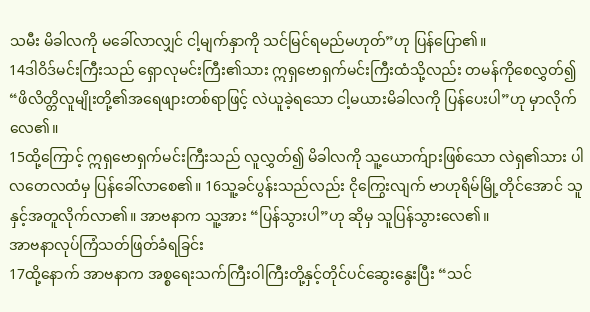သမီး မိခါလကို မခေါ်လာလျှင် ငါ့မျက်နှာကို သင်မြင်ရမည်မဟုတ်”ဟု ပြန်ပြော၏။
14ဒါဝိဒ်မင်းကြီးသည် ရှောလုမင်းကြီး၏သား ဣရှဗောရှက်မင်းကြီးထံသို့လည်း တမန်ကိုစေလွှတ်၍ “ဖိလိတ္တိလူမျိုးတို့၏အရေဖျားတစ်ရာဖြင့် လဲယူခဲ့ရသော ငါ့မယားမိခါလကို ပြန်ပေးပါ”ဟု မှာလိုက်လေ၏။
15ထို့ကြောင့် ဣရှဗောရှက်မင်းကြီးသည် လူလွှတ်၍ မိခါလကို သူ့ယောက်ျားဖြစ်သော လဲရှ၏သား ပါလတေလထံမှ ပြန်ခေါ်လာစေ၏။ 16သူ့ခင်ပွန်းသည်လည်း ငိုကြွေးလျက် ဗာဟုရိမ်မြို့တိုင်အောင် သူနှင့်အတူလိုက်လာ၏။ အာဗနာက သူ့အား “ပြန်သွားပါ”ဟု ဆိုမှ သူပြန်သွားလေ၏။
အာဗနာလုပ်ကြံသတ်ဖြတ်ခံရခြင်း
17ထို့နောက် အာဗနာက အစ္စရေးသက်ကြီးဝါကြီးတို့နှင့်တိုင်ပင်ဆွေးနွေးပြီး “သင်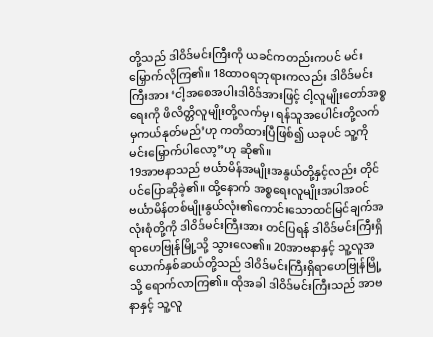တို့သည် ဒါဝိဒ်မင်းကြီးကို ယခင်ကတည်းကပင် မင်းမြှောက်လိုကြ၏။ 18ထာဝရဘုရားကလည်း ဒါဝိဒ်မင်းကြီးအား ‘ငါ့အစေအပါးဒါဝိဒ်အားဖြင့် ငါ့လူမျိုးတော်အစ္စရေးကို ဖိလိတ္တိလူမျိုးတို့လက်မှ၊ ရန်သူအပေါင်းတို့လက်မှကယ်နုတ်မည်’ဟု ကတိထားပြီဖြစ်၍ ယခုပင် သူ့ကိုမင်းမြှောက်ပါလော့”ဟု ဆို၏။
19အာဗနာသည် ဗင်္ယာမိန်အမျိုးအနွယ်တို့နှင့်လည်း တိုင်ပင်ပြောဆိုခဲ့၏။ ထို့နောက် အစ္စရေးလူမျိုးအပါအဝင် ဗင်္ယာမိန်တစ်မျိုးနွယ်လုံး၏ကောင်းသောထင်မြင်ချက်အလုံးစုံတို့ကို ဒါဝိဒ်မင်းကြီးအား တင်ပြရန် ဒါဝိဒ်မင်းကြီးရှိရာဟေဗြုန်မြို့သို့ သွားလေ၏။ 20အာဗနာနှင့် သူ့လူအယောက်နှစ်ဆယ်တို့သည် ဒါဝိဒ်မင်းကြီးရှိရာဟေဗြုန်မြို့သို့ ရောက်လာကြ၏။ ထိုအခါ ဒါဝိဒ်မင်းကြီးသည် အာဗနာနှင့် သူ့လူ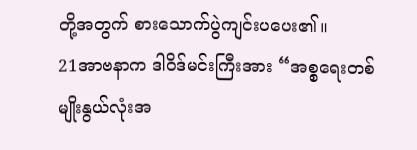တို့အတွက် စားသောက်ပွဲကျင်းပပေး၏။
21အာဗနာက ဒါဝိဒ်မင်းကြီးအား “အစ္စရေးတစ်မျိုးနွယ်လုံးအ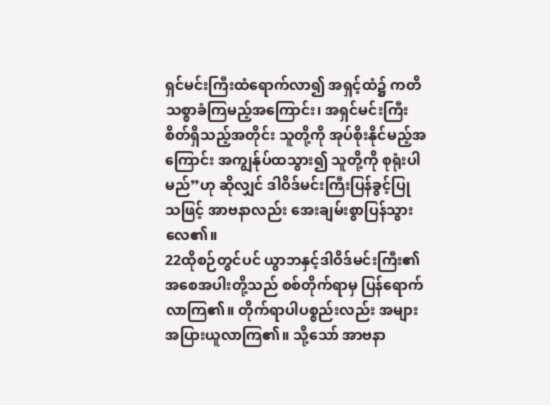ရှင်မင်းကြီးထံရောက်လာ၍ အရှင့်ထံ၌ ကတိသစ္စာခံကြမည့်အကြောင်း၊ အရှင်မင်းကြီးစိတ်ရှိသည့်အတိုင်း သူတို့ကို အုပ်စိုးနိုင်မည့်အကြောင်း အကျွန်ုပ်ထသွား၍ သူတို့ကို စုရုံးပါမည်”ဟု ဆိုလျှင် ဒါဝိဒ်မင်းကြီးပြန်ခွင့်ပြုသဖြင့် အာဗနာလည်း အေးချမ်းစွာပြန်သွားလေ၏။
22ထိုစဉ်တွင်ပင် ယွာဘနှင့်ဒါဝိဒ်မင်းကြီး၏အစေအပါးတို့သည် စစ်တိုက်ရာမှ ပြန်ရောက်လာကြ၏။ တိုက်ရာပါပစ္စည်းလည်း အများအပြားယူလာကြ၏။ သို့သော် အာဗနာ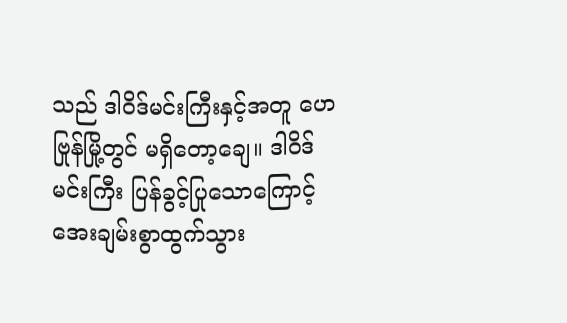သည် ဒါဝိဒ်မင်းကြီးနှင့်အတူ ဟေဗြုန်မြို့တွင် မရှိတော့ချေ။ ဒါဝိဒ်မင်းကြီး ပြန်ခွင့်ပြုသောကြောင့် အေးချမ်းစွာထွက်သွား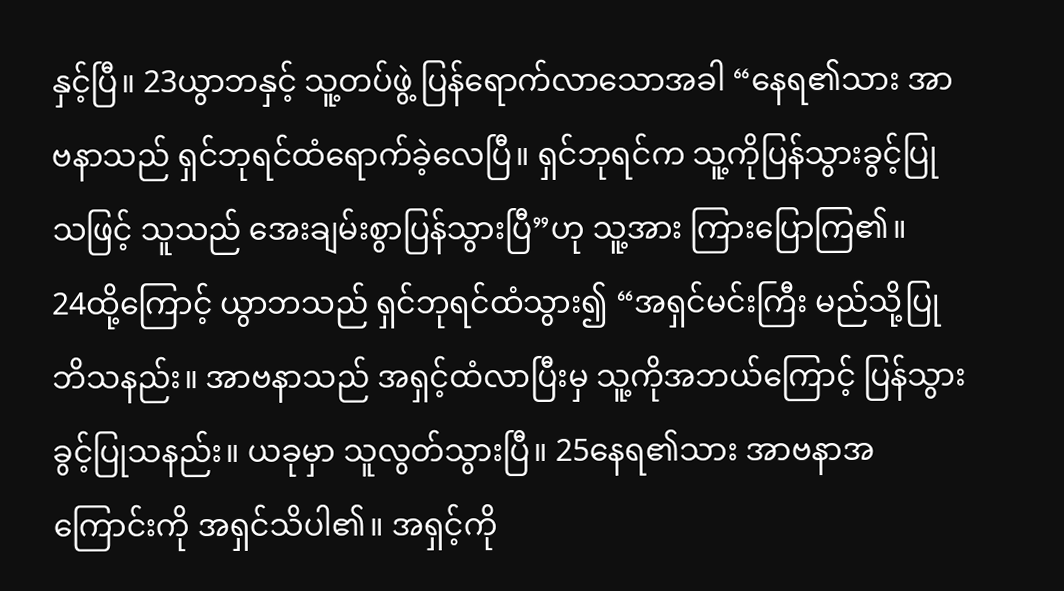နှင့်ပြီ။ 23ယွာဘနှင့် သူ့တပ်ဖွဲ့ ပြန်ရောက်လာသောအခါ “နေရ၏သား အာဗနာသည် ရှင်ဘုရင်ထံရောက်ခဲ့လေပြီ။ ရှင်ဘုရင်က သူ့ကိုပြန်သွားခွင့်ပြုသဖြင့် သူသည် အေးချမ်းစွာပြန်သွားပြီ”ဟု သူ့အား ကြားပြောကြ၏။
24ထို့ကြောင့် ယွာဘသည် ရှင်ဘုရင်ထံသွား၍ “အရှင်မင်းကြီး မည်သို့ပြုဘိသနည်း။ အာဗနာသည် အရှင့်ထံလာပြီးမှ သူ့ကိုအဘယ်ကြောင့် ပြန်သွားခွင့်ပြုသနည်း။ ယခုမှာ သူလွတ်သွားပြီ။ 25နေရ၏သား အာဗနာအကြောင်းကို အရှင်သိပါ၏။ အရှင့်ကို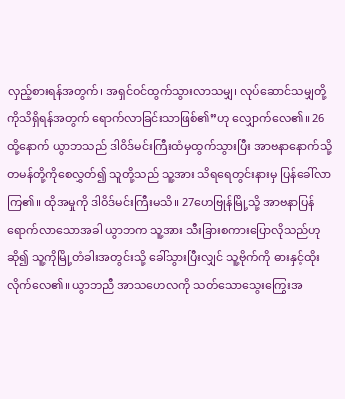လှည့်စားရန်အတွက်၊ အရှင်ဝင်ထွက်သွားလာသမျှ၊ လုပ်ဆောင်သမျှတို့ကိုသိရှိရန်အတွက် ရောက်လာခြင်းသာဖြစ်၏”ဟု လျှောက်လေ၏။ 26ထို့နောက် ယွာဘသည် ဒါဝိဒ်မင်းကြီးထံမှထွက်သွားပြီး အာဗနာနောက်သို့တမန်တို့ကိုစေလွှတ်၍ သူတို့သည် သူ့အား သိရရေတွင်းနားမှ ပြန်ခေါ်လာကြ၏။ ထိုအမှုကို ဒါဝိဒ်မင်းကြီးမသိ။ 27ဟေဗြုန်မြို့သို့ အာဗနာပြန်ရောက်လာသောအခါ ယွာဘက သူ့အား သီးခြားစကားပြောလိုသည်ဟု ဆို၍ သူ့ကိုမြို့တံခါးအတွင်းသို့ ခေါ်သွားပြီးလျှင် သူ့ဗိုက်ကို ဓားနှင့်ထိုးလိုက်လေ၏။ ယွာဘညီ အာသဟေလကို သတ်သောသွေးကြွေးအ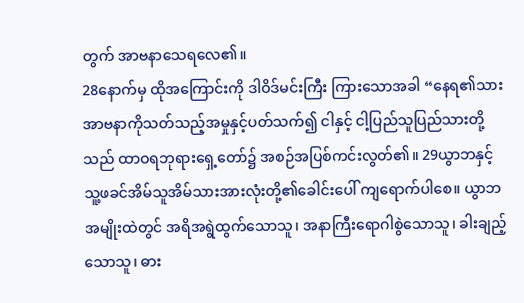တွက် အာဗနာသေရလေ၏။
28နောက်မှ ထိုအကြောင်းကို ဒါဝိဒ်မင်းကြီး ကြားသောအခါ “နေရ၏သား အာဗနာကိုသတ်သည့်အမှုနှင့်ပတ်သက်၍ ငါနှင့် ငါ့ပြည်သူပြည်သားတို့သည် ထာဝရဘုရားရှေ့တော်၌ အစဉ်အပြစ်ကင်းလွတ်၏။ 29ယွာဘနှင့် သူ့ဖခင်အိမ်သူအိမ်သားအားလုံးတို့၏ခေါင်းပေါ် ကျရောက်ပါစေ။ ယွာဘအမျိုးထဲတွင် အရိအရွဲထွက်သောသူ၊ အနာကြီးရောဂါစွဲသောသူ၊ ခါးချည့်သောသူ၊ ဓား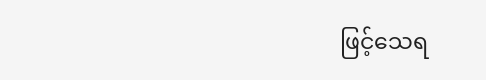ဖြင့်သေရ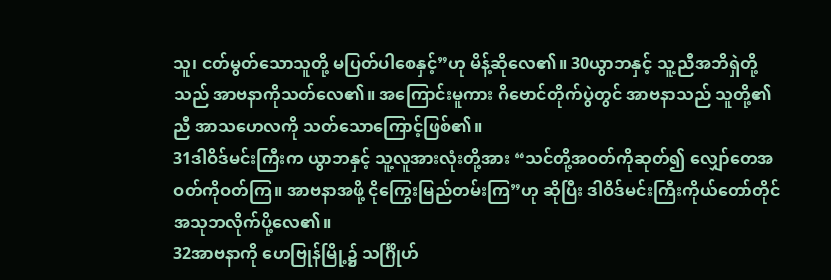သူ၊ ငတ်မွတ်သောသူတို့ မပြတ်ပါစေနှင့်”ဟု မိန့်ဆိုလေ၏။ 30ယွာဘနှင့် သူ့ညီအဘိရှဲတို့သည် အာဗနာကိုသတ်လေ၏။ အကြောင်းမူကား ဂိဗောင်တိုက်ပွဲတွင် အာဗနာသည် သူတို့၏ညီ အာသဟေလကို သတ်သောကြောင့်ဖြစ်၏။
31ဒါဝိဒ်မင်းကြီးက ယွာဘနှင့် သူ့လူအားလုံးတို့အား “သင်တို့အဝတ်ကိုဆုတ်၍ လျှော်တေအဝတ်ကိုဝတ်ကြ။ အာဗနာအဖို့ ငိုကြွေးမြည်တမ်းကြ”ဟု ဆိုပြီး ဒါဝိဒ်မင်းကြီးကိုယ်တော်တိုင် အသုဘလိုက်ပို့လေ၏။
32အာဗနာကို ဟေဗြုန်မြို့၌ သင်္ဂြိုဟ်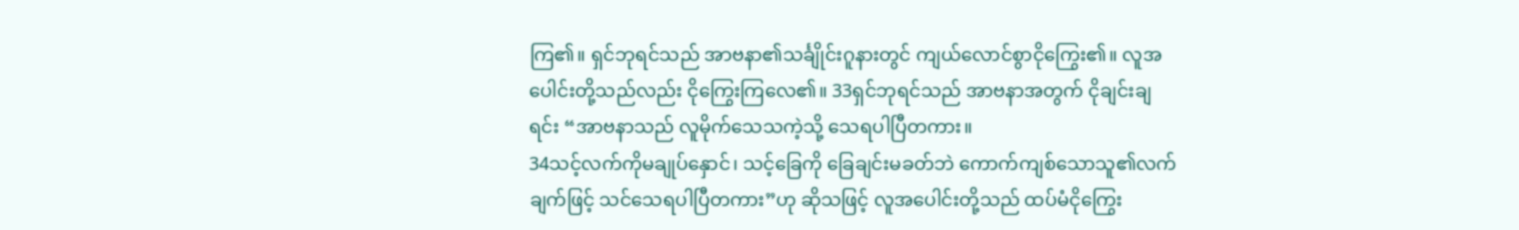ကြ၏။ ရှင်ဘုရင်သည် အာဗနာ၏သင်္ချိုင်းဂူနားတွင် ကျယ်လောင်စွာငိုကြွေး၏။ လူအပေါင်းတို့သည်လည်း ငိုကြွေးကြလေ၏။ 33ရှင်ဘုရင်သည် အာဗနာအတွက် ငိုချင်းချရင်း “အာဗနာသည် လူမိုက်သေသကဲ့သို့ သေရပါပြီတကား။
34သင့်လက်ကိုမချုပ်နှောင်၊ သင့်ခြေကို ခြေချင်းမခတ်ဘဲ ကောက်ကျစ်သောသူ၏လက်ချက်ဖြင့် သင်သေရပါပြီတကား”ဟု ဆိုသဖြင့် လူအပေါင်းတို့သည် ထပ်မံငိုကြွေး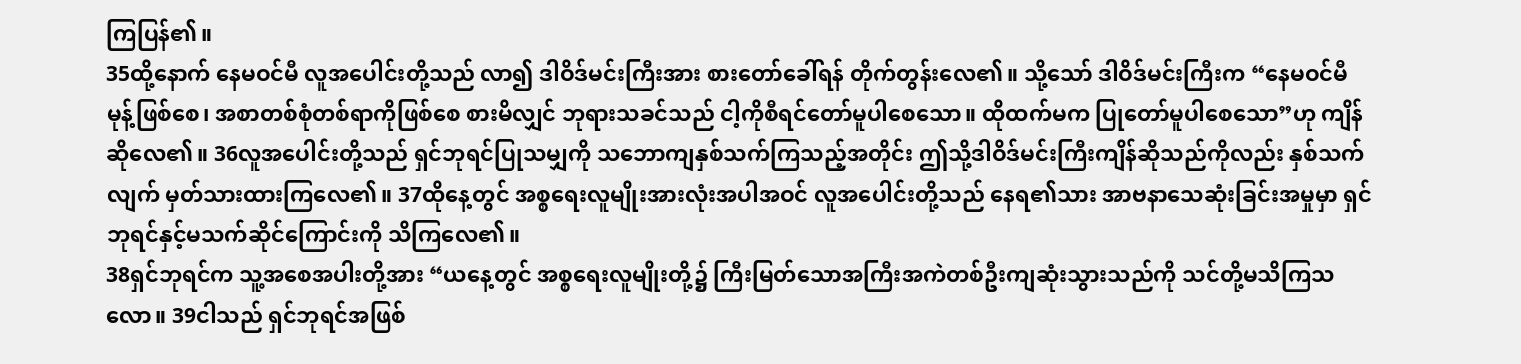ကြပြန်၏။
35ထို့နောက် နေမဝင်မီ လူအပေါင်းတို့သည် လာ၍ ဒါဝိဒ်မင်းကြီးအား စားတော်ခေါ်ရန် တိုက်တွန်းလေ၏။ သို့သော် ဒါဝိဒ်မင်းကြီးက “နေမဝင်မီ မုန့်ဖြစ်စေ၊ အစာတစ်စုံတစ်ရာကိုဖြစ်စေ စားမိလျှင် ဘုရားသခင်သည် ငါ့ကိုစီရင်တော်မူပါစေသော။ ထိုထက်မက ပြုတော်မူပါစေသော”ဟု ကျိန်ဆိုလေ၏။ 36လူအပေါင်းတို့သည် ရှင်ဘုရင်ပြုသမျှကို သဘောကျနှစ်သက်ကြသည့်အတိုင်း ဤသို့ဒါဝိဒ်မင်းကြီးကျိန်ဆိုသည်ကိုလည်း နှစ်သက်လျက် မှတ်သားထားကြလေ၏။ 37ထိုနေ့တွင် အစ္စရေးလူမျိုးအားလုံးအပါအဝင် လူအပေါင်းတို့သည် နေရ၏သား အာဗနာသေဆုံးခြင်းအမှုမှာ ရှင်ဘုရင်နှင့်မသက်ဆိုင်ကြောင်းကို သိကြလေ၏။
38ရှင်ဘုရင်က သူ့အစေအပါးတို့အား “ယနေ့တွင် အစ္စရေးလူမျိုးတို့၌ ကြီးမြတ်သောအကြီးအကဲတစ်ဦးကျဆုံးသွားသည်ကို သင်တို့မသိကြသလော။ 39ငါသည် ရှင်ဘုရင်အဖြစ်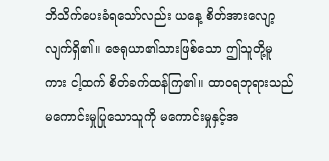ဘိသိက်ပေးခံရသော်လည်း ယနေ့ စိတ်အားလျော့လျက်ရှိ၏။ ဇေရုယာ၏သားဖြစ်သော ဤသူတို့မူကား ငါ့ထက် စိတ်ခက်ထန်ကြ၏။ ထာဝရဘုရားသည် မကောင်းမှုပြုသောသူကို မကောင်းမှုနှင့်အ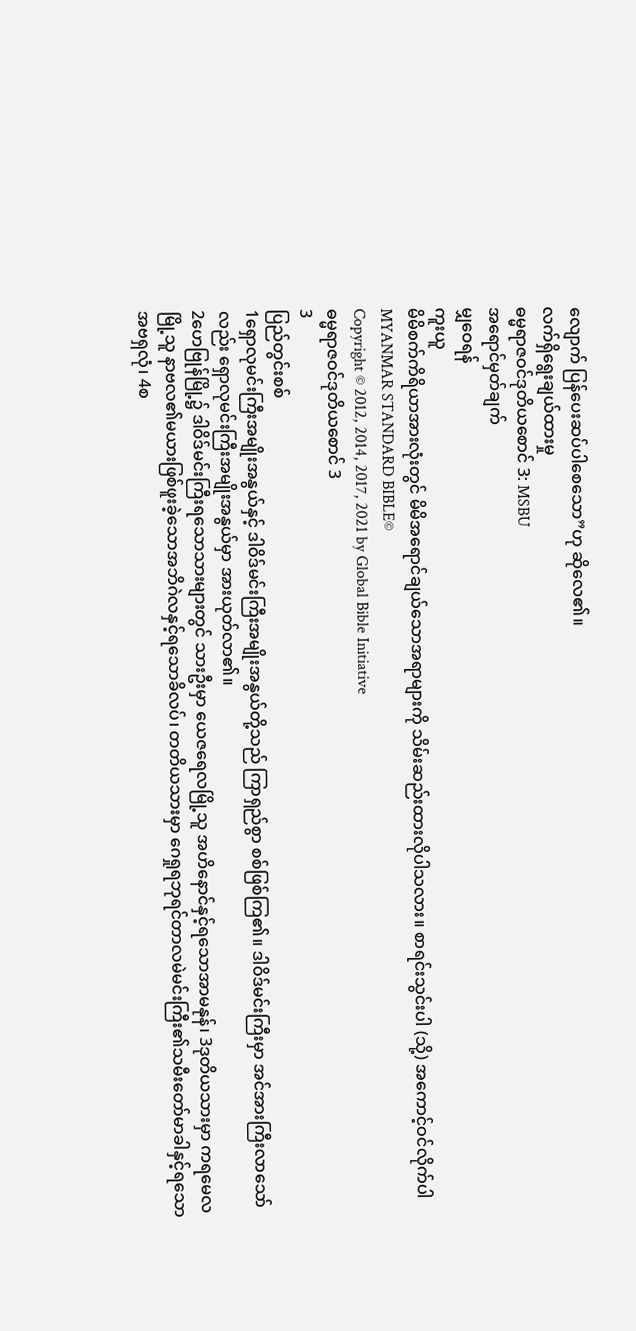လျောက် ပြန်ပေးဆပ်ပါစေသော”ဟု ဆိုလေ၏။
လက်ရှိရွေးချယ်ထားမှု
ဓမ္မရာဇဝင်ဒုတိယစောင် 3: MSBU
အရောင်မှတ်ချက်
မျှဝေရန်
ကူးယူ
မိမိစက်ကိရိယာအားလုံးတွင် မိမိအရောင်ချယ်သောအရာများကို သိမ်းဆည်းထားလိုပါသလား။ စာရင်းသွင်းပါ (သို့) အကောင့်ဝင်လိုက်ပါ
MYANMAR STANDARD BIBLE©
Copyright © 2012, 2014, 2017, 2021 by Global Bible Initiative
ဓမ္မရာဇဝင်ဒုတိယစောင် 3
3
ပြည်တွင်းစစ်
1ရှောလုမင်းကြီးအမျိုးအနွယ်နှင့် ဒါဝိဒ်မင်းကြီးအမျိုးအနွယ်တို့သည် ကြာရှည်စွာ စစ်ဖြစ်ကြ၏။ ဒါဝိဒ်မင်းကြီးမှာ အင်အားကြီးလာသော်လည်း ရှောလုမင်းကြီးအမျိုးအနွယ်မှာ အားယုတ်လာ၏။
2ဟေဗြုန်မြို့၌ ဒါဝိဒ်မင်းကြီးရသောသားများတွင် သားဦးမှာ ယေဇရေလမြို့သူ အဟိနောင်နှင့်ရသောအာမနုန်၊ 3ဒုတိယသားမှာ ကရမေလမြို့သူ နာဗလ၏မယားဖြစ်ဖူးခဲ့သောအဘိဂဲလနှင့်ရသောခိလပ်၊ တတိယသားမှာ ဂေရှုရဘုရင်တာလမဲမင်းကြီး၏သမီးတော်မာခါနှင့်ရသောအဗရှလုံ၊ 4စ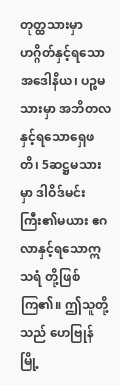တုတ္ထသားမှာ ဟဂ္ဂိတ်နှင့်ရသောအဒေါနိယ၊ ပဉ္စမသားမှာ အဘိတလနှင့်ရသောရှေဖတိ၊ 5ဆဋ္ဌမသားမှာ ဒါဝိဒ်မင်းကြီး၏မယား ဧဂလာနှင့်ရသောဣသရံ တို့ဖြစ်ကြ၏။ ဤသူတို့သည် ဟေဗြုန်မြို့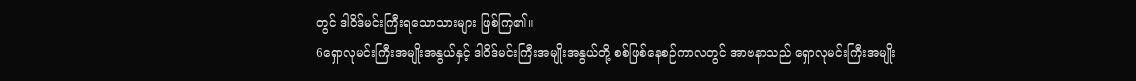တွင် ဒါဝိဒ်မင်းကြီးရသောသားများ ဖြစ်ကြ၏။
6ရှောလုမင်းကြီးအမျိုးအနွယ်နှင့် ဒါဝိဒ်မင်းကြီးအမျိုးအနွယ်တို့ စစ်ဖြစ်နေစဉ်ကာလတွင် အာဗနာသည် ရှောလုမင်းကြီးအမျိုး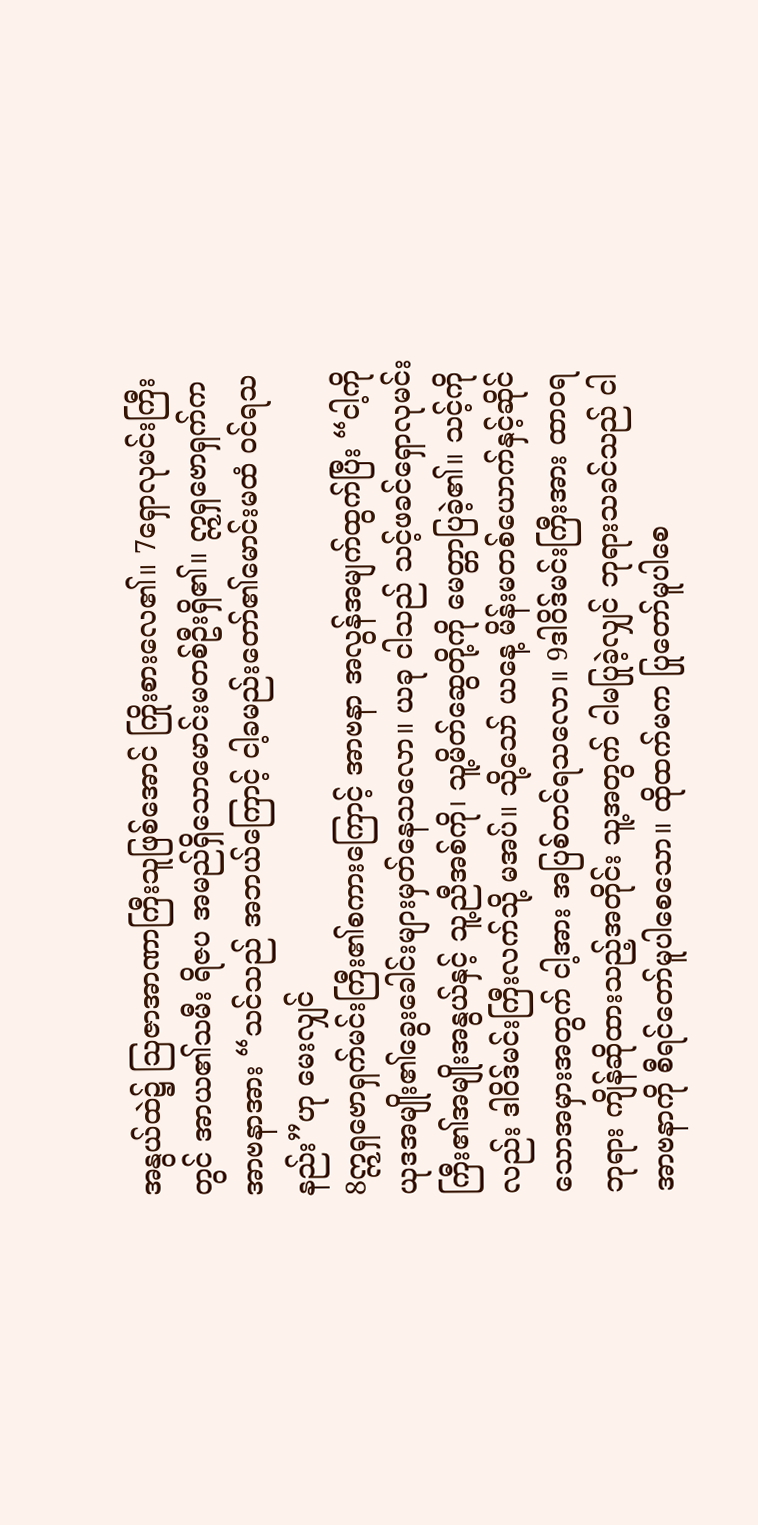အနွယ်ထဲ၌ သြဇာအာဏာကြီးသူဖြစ်အောင် ကြိုးစားလေ၏။ 7ရှောလုမင်းကြီးတွင် အာယ၏သမီး ရိဇပ အမည်ရှိသောမောင်းမတစ်ဦးရှိ၏။ ဣရှဗောရှက်က အာဗနာအား “သင်သည် အဘယ်ကြောင့် ငါ့ခမည်းတော်၏မောင်းမထံ ဝင်ရသနည်း”ဟု မေးလျှင်
8ဣရှဗောရှက်မင်းကြီး၏စကားကြောင့် အာဗနာ အလွန်အမျက်ထွက်ပြီး “ငါ့ကို ယုဒအမျိုး၏ခွေးခေါင်းများမှတ်နေသလော။ ယခု ငါသည် သင့်ဖခင်ရှောလုမင်းကြီး၏အမျိုးအနွယ်နှင့် သူ့ညီအစ်ကို၊ သူ့မိတ်ဆွေတို့ကို မေတ္တာပြခဲ့၏။ သင့်ကိုလည်း ဒါဝိဒ်မင်းကြီးလက်သို့ မအပ်။ သို့သော် ယနေ့ မိန်းမတစ်ယောက်နှင့်ဆိုင်သောအမှားအတွက် ငါ့အား အပြစ်တင်ရသလော။ 9ဒါဝိဒ်မင်းကြီးအား ထာဝရဘုရား ကျိန်ဆိုထားသည့်အတိုင်း သူ့အတွက် ငါမပြုခဲ့လျှင် ဘုရားသခင်သည် ငါအာဗနာကို စီရင်တော်မူပါစေသော။ ထိုထက်မက ပြုတော်မူပါစေ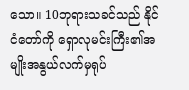သော။ 10ဘုရားသခင်သည် နိုင်ငံတော်ကို ရှောလုမင်းကြီး၏အမျိုးအနွယ်လက်မှရုပ်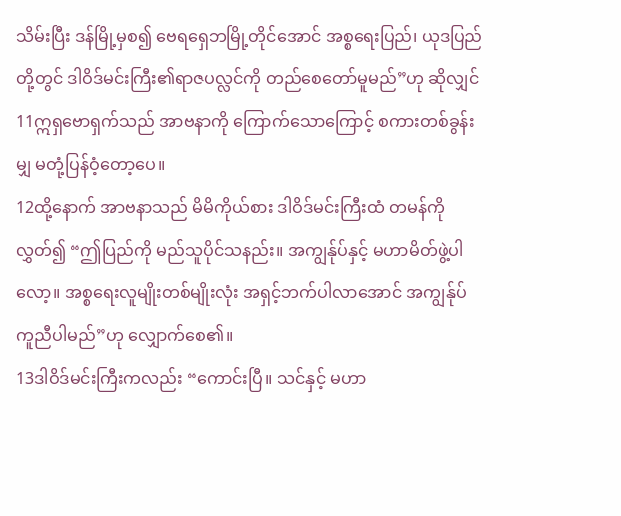သိမ်းပြီး ဒန်မြို့မှစ၍ ဗေရရှေဘမြို့တိုင်အောင် အစ္စရေးပြည်၊ ယုဒပြည်တို့တွင် ဒါဝိဒ်မင်းကြီး၏ရာဇပလ္လင်ကို တည်စေတော်မူမည်”ဟု ဆိုလျှင် 11ဣရှဗောရှက်သည် အာဗနာကို ကြောက်သောကြောင့် စကားတစ်ခွန်းမျှ မတုံ့ပြန်ဝံ့တော့ပေ။
12ထို့နောက် အာဗနာသည် မိမိကိုယ်စား ဒါဝိဒ်မင်းကြီးထံ တမန်ကိုလွှတ်၍ “ဤပြည်ကို မည်သူပိုင်သနည်း။ အကျွန်ုပ်နှင့် မဟာမိတ်ဖွဲ့ပါလော့။ အစ္စရေးလူမျိုးတစ်မျိုးလုံး အရှင့်ဘက်ပါလာအောင် အကျွန်ုပ်ကူညီပါမည်”ဟု လျှောက်စေ၏။
13ဒါဝိဒ်မင်းကြီးကလည်း “ကောင်းပြီ။ သင်နှင့် မဟာ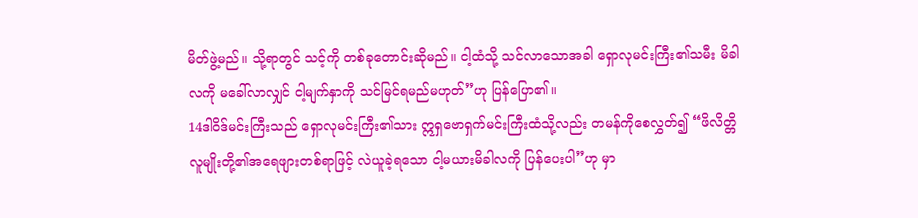မိတ်ဖွဲ့မည်။ သို့ရာတွင် သင့်ကို တစ်ခုတောင်းဆိုမည်။ ငါ့ထံသို့ သင်လာသောအခါ ရှောလုမင်းကြီး၏သမီး မိခါလကို မခေါ်လာလျှင် ငါ့မျက်နှာကို သင်မြင်ရမည်မဟုတ်”ဟု ပြန်ပြော၏။
14ဒါဝိဒ်မင်းကြီးသည် ရှောလုမင်းကြီး၏သား ဣရှဗောရှက်မင်းကြီးထံသို့လည်း တမန်ကိုစေလွှတ်၍ “ဖိလိတ္တိလူမျိုးတို့၏အရေဖျားတစ်ရာဖြင့် လဲယူခဲ့ရသော ငါ့မယားမိခါလကို ပြန်ပေးပါ”ဟု မှာ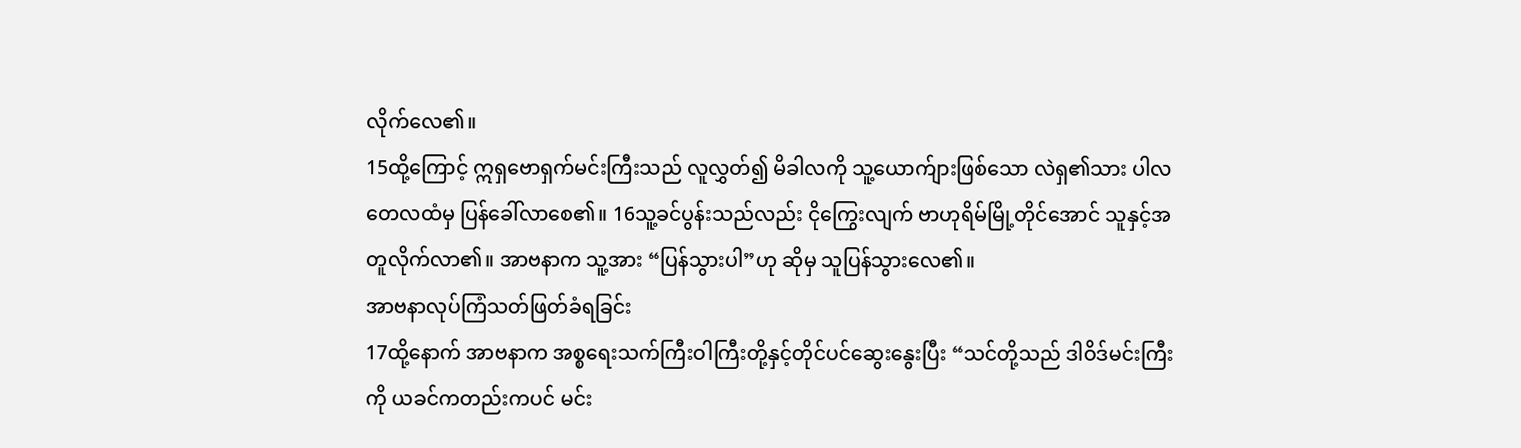လိုက်လေ၏။
15ထို့ကြောင့် ဣရှဗောရှက်မင်းကြီးသည် လူလွှတ်၍ မိခါလကို သူ့ယောက်ျားဖြစ်သော လဲရှ၏သား ပါလတေလထံမှ ပြန်ခေါ်လာစေ၏။ 16သူ့ခင်ပွန်းသည်လည်း ငိုကြွေးလျက် ဗာဟုရိမ်မြို့တိုင်အောင် သူနှင့်အတူလိုက်လာ၏။ အာဗနာက သူ့အား “ပြန်သွားပါ”ဟု ဆိုမှ သူပြန်သွားလေ၏။
အာဗနာလုပ်ကြံသတ်ဖြတ်ခံရခြင်း
17ထို့နောက် အာဗနာက အစ္စရေးသက်ကြီးဝါကြီးတို့နှင့်တိုင်ပင်ဆွေးနွေးပြီး “သင်တို့သည် ဒါဝိဒ်မင်းကြီးကို ယခင်ကတည်းကပင် မင်း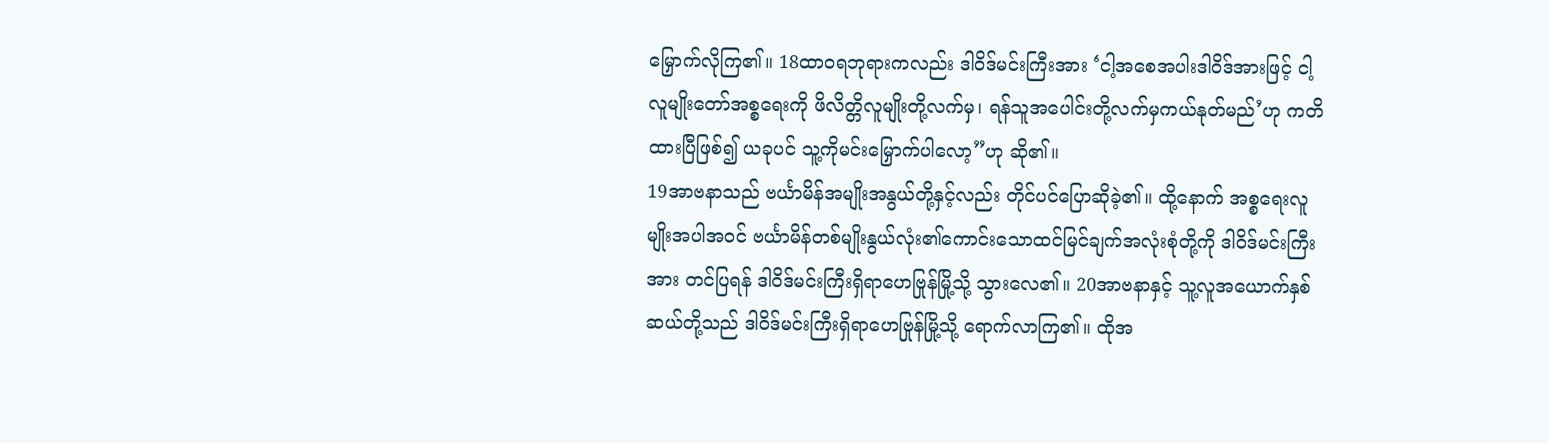မြှောက်လိုကြ၏။ 18ထာဝရဘုရားကလည်း ဒါဝိဒ်မင်းကြီးအား ‘ငါ့အစေအပါးဒါဝိဒ်အားဖြင့် ငါ့လူမျိုးတော်အစ္စရေးကို ဖိလိတ္တိလူမျိုးတို့လက်မှ၊ ရန်သူအပေါင်းတို့လက်မှကယ်နုတ်မည်’ဟု ကတိထားပြီဖြစ်၍ ယခုပင် သူ့ကိုမင်းမြှောက်ပါလော့”ဟု ဆို၏။
19အာဗနာသည် ဗင်္ယာမိန်အမျိုးအနွယ်တို့နှင့်လည်း တိုင်ပင်ပြောဆိုခဲ့၏။ ထို့နောက် အစ္စရေးလူမျိုးအပါအဝင် ဗင်္ယာမိန်တစ်မျိုးနွယ်လုံး၏ကောင်းသောထင်မြင်ချက်အလုံးစုံတို့ကို ဒါဝိဒ်မင်းကြီးအား တင်ပြရန် ဒါဝိဒ်မင်းကြီးရှိရာဟေဗြုန်မြို့သို့ သွားလေ၏။ 20အာဗနာနှင့် သူ့လူအယောက်နှစ်ဆယ်တို့သည် ဒါဝိဒ်မင်းကြီးရှိရာဟေဗြုန်မြို့သို့ ရောက်လာကြ၏။ ထိုအ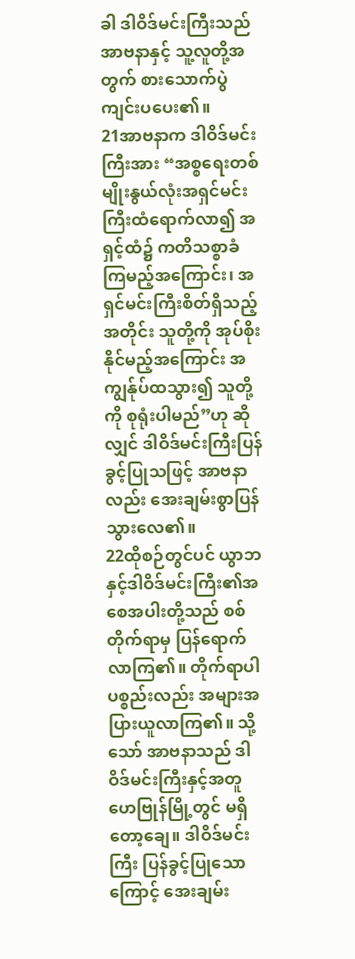ခါ ဒါဝိဒ်မင်းကြီးသည် အာဗနာနှင့် သူ့လူတို့အတွက် စားသောက်ပွဲကျင်းပပေး၏။
21အာဗနာက ဒါဝိဒ်မင်းကြီးအား “အစ္စရေးတစ်မျိုးနွယ်လုံးအရှင်မင်းကြီးထံရောက်လာ၍ အရှင့်ထံ၌ ကတိသစ္စာခံကြမည့်အကြောင်း၊ အရှင်မင်းကြီးစိတ်ရှိသည့်အတိုင်း သူတို့ကို အုပ်စိုးနိုင်မည့်အကြောင်း အကျွန်ုပ်ထသွား၍ သူတို့ကို စုရုံးပါမည်”ဟု ဆိုလျှင် ဒါဝိဒ်မင်းကြီးပြန်ခွင့်ပြုသဖြင့် အာဗနာလည်း အေးချမ်းစွာပြန်သွားလေ၏။
22ထိုစဉ်တွင်ပင် ယွာဘနှင့်ဒါဝိဒ်မင်းကြီး၏အစေအပါးတို့သည် စစ်တိုက်ရာမှ ပြန်ရောက်လာကြ၏။ တိုက်ရာပါပစ္စည်းလည်း အများအပြားယူလာကြ၏။ သို့သော် အာဗနာသည် ဒါဝိဒ်မင်းကြီးနှင့်အတူ ဟေဗြုန်မြို့တွင် မရှိတော့ချေ။ ဒါဝိဒ်မင်းကြီး ပြန်ခွင့်ပြုသောကြောင့် အေးချမ်း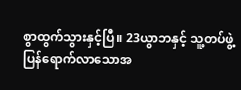စွာထွက်သွားနှင့်ပြီ။ 23ယွာဘနှင့် သူ့တပ်ဖွဲ့ ပြန်ရောက်လာသောအ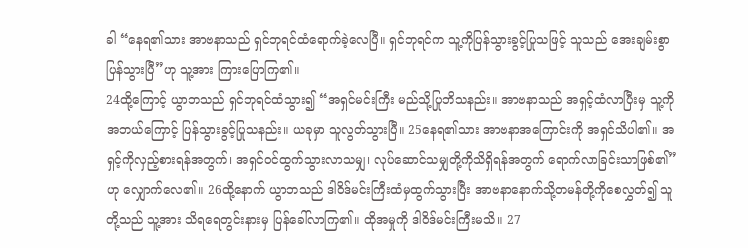ခါ “နေရ၏သား အာဗနာသည် ရှင်ဘုရင်ထံရောက်ခဲ့လေပြီ။ ရှင်ဘုရင်က သူ့ကိုပြန်သွားခွင့်ပြုသဖြင့် သူသည် အေးချမ်းစွာပြန်သွားပြီ”ဟု သူ့အား ကြားပြောကြ၏။
24ထို့ကြောင့် ယွာဘသည် ရှင်ဘုရင်ထံသွား၍ “အရှင်မင်းကြီး မည်သို့ပြုဘိသနည်း။ အာဗနာသည် အရှင့်ထံလာပြီးမှ သူ့ကိုအဘယ်ကြောင့် ပြန်သွားခွင့်ပြုသနည်း။ ယခုမှာ သူလွတ်သွားပြီ။ 25နေရ၏သား အာဗနာအကြောင်းကို အရှင်သိပါ၏။ အရှင့်ကိုလှည့်စားရန်အတွက်၊ အရှင်ဝင်ထွက်သွားလာသမျှ၊ လုပ်ဆောင်သမျှတို့ကိုသိရှိရန်အတွက် ရောက်လာခြင်းသာဖြစ်၏”ဟု လျှောက်လေ၏။ 26ထို့နောက် ယွာဘသည် ဒါဝိဒ်မင်းကြီးထံမှထွက်သွားပြီး အာဗနာနောက်သို့တမန်တို့ကိုစေလွှတ်၍ သူတို့သည် သူ့အား သိရရေတွင်းနားမှ ပြန်ခေါ်လာကြ၏။ ထိုအမှုကို ဒါဝိဒ်မင်းကြီးမသိ။ 27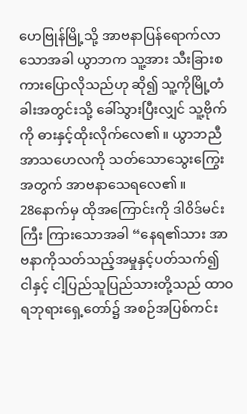ဟေဗြုန်မြို့သို့ အာဗနာပြန်ရောက်လာသောအခါ ယွာဘက သူ့အား သီးခြားစကားပြောလိုသည်ဟု ဆို၍ သူ့ကိုမြို့တံခါးအတွင်းသို့ ခေါ်သွားပြီးလျှင် သူ့ဗိုက်ကို ဓားနှင့်ထိုးလိုက်လေ၏။ ယွာဘညီ အာသဟေလကို သတ်သောသွေးကြွေးအတွက် အာဗနာသေရလေ၏။
28နောက်မှ ထိုအကြောင်းကို ဒါဝိဒ်မင်းကြီး ကြားသောအခါ “နေရ၏သား အာဗနာကိုသတ်သည့်အမှုနှင့်ပတ်သက်၍ ငါနှင့် ငါ့ပြည်သူပြည်သားတို့သည် ထာဝရဘုရားရှေ့တော်၌ အစဉ်အပြစ်ကင်း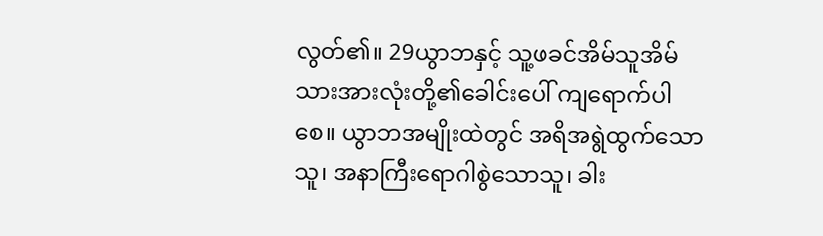လွတ်၏။ 29ယွာဘနှင့် သူ့ဖခင်အိမ်သူအိမ်သားအားလုံးတို့၏ခေါင်းပေါ် ကျရောက်ပါစေ။ ယွာဘအမျိုးထဲတွင် အရိအရွဲထွက်သောသူ၊ အနာကြီးရောဂါစွဲသောသူ၊ ခါး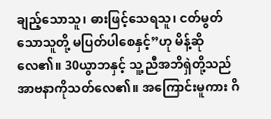ချည့်သောသူ၊ ဓားဖြင့်သေရသူ၊ ငတ်မွတ်သောသူတို့ မပြတ်ပါစေနှင့်”ဟု မိန့်ဆိုလေ၏။ 30ယွာဘနှင့် သူ့ညီအဘိရှဲတို့သည် အာဗနာကိုသတ်လေ၏။ အကြောင်းမူကား ဂိ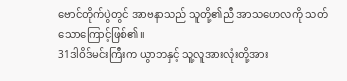ဗောင်တိုက်ပွဲတွင် အာဗနာသည် သူတို့၏ညီ အာသဟေလကို သတ်သောကြောင့်ဖြစ်၏။
31ဒါဝိဒ်မင်းကြီးက ယွာဘနှင့် သူ့လူအားလုံးတို့အား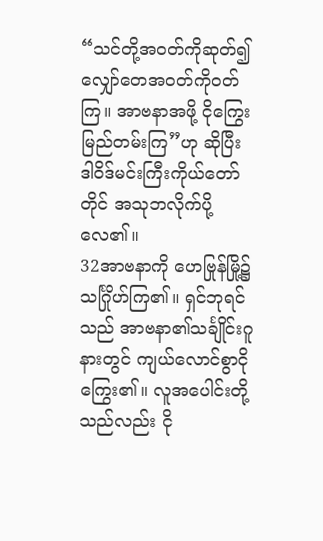“သင်တို့အဝတ်ကိုဆုတ်၍ လျှော်တေအဝတ်ကိုဝတ်ကြ။ အာဗနာအဖို့ ငိုကြွေးမြည်တမ်းကြ”ဟု ဆိုပြီး ဒါဝိဒ်မင်းကြီးကိုယ်တော်တိုင် အသုဘလိုက်ပို့လေ၏။
32အာဗနာကို ဟေဗြုန်မြို့၌ သင်္ဂြိုဟ်ကြ၏။ ရှင်ဘုရင်သည် အာဗနာ၏သင်္ချိုင်းဂူနားတွင် ကျယ်လောင်စွာငိုကြွေး၏။ လူအပေါင်းတို့သည်လည်း ငို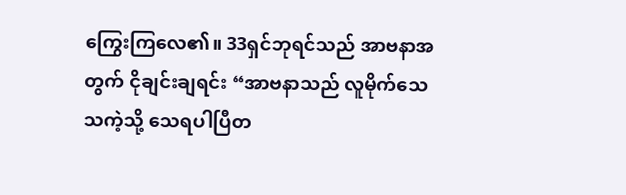ကြွေးကြလေ၏။ 33ရှင်ဘုရင်သည် အာဗနာအတွက် ငိုချင်းချရင်း “အာဗနာသည် လူမိုက်သေသကဲ့သို့ သေရပါပြီတ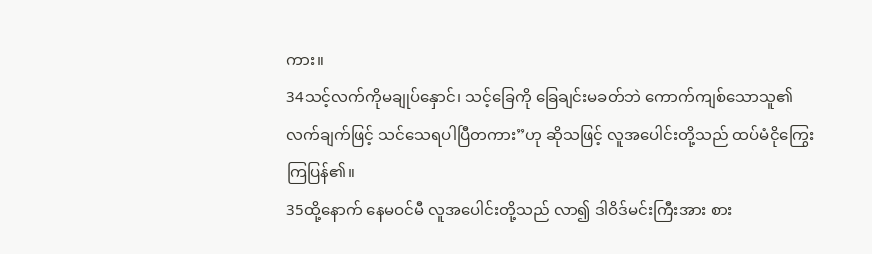ကား။
34သင့်လက်ကိုမချုပ်နှောင်၊ သင့်ခြေကို ခြေချင်းမခတ်ဘဲ ကောက်ကျစ်သောသူ၏လက်ချက်ဖြင့် သင်သေရပါပြီတကား”ဟု ဆိုသဖြင့် လူအပေါင်းတို့သည် ထပ်မံငိုကြွေးကြပြန်၏။
35ထို့နောက် နေမဝင်မီ လူအပေါင်းတို့သည် လာ၍ ဒါဝိဒ်မင်းကြီးအား စား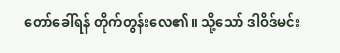တော်ခေါ်ရန် တိုက်တွန်းလေ၏။ သို့သော် ဒါဝိဒ်မင်း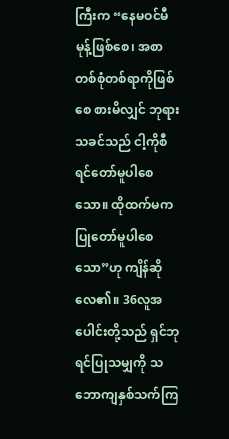ကြီးက “နေမဝင်မီ မုန့်ဖြစ်စေ၊ အစာတစ်စုံတစ်ရာကိုဖြစ်စေ စားမိလျှင် ဘုရားသခင်သည် ငါ့ကိုစီရင်တော်မူပါစေသော။ ထိုထက်မက ပြုတော်မူပါစေသော”ဟု ကျိန်ဆိုလေ၏။ 36လူအပေါင်းတို့သည် ရှင်ဘုရင်ပြုသမျှကို သဘောကျနှစ်သက်ကြ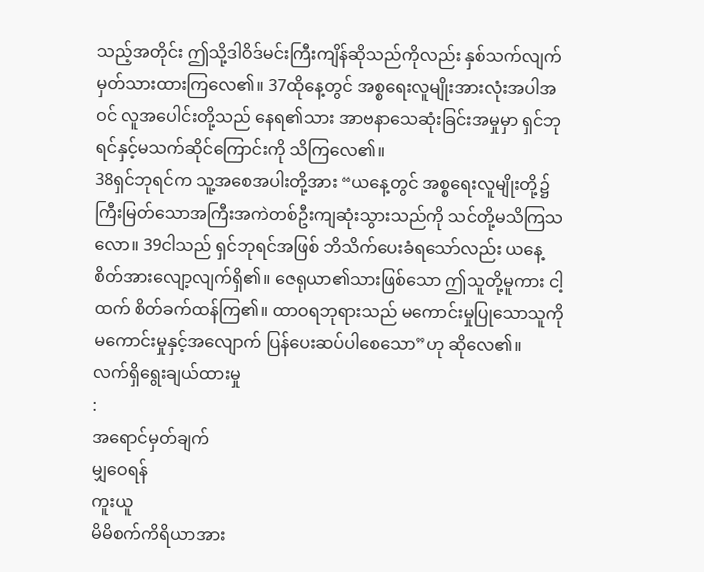သည့်အတိုင်း ဤသို့ဒါဝိဒ်မင်းကြီးကျိန်ဆိုသည်ကိုလည်း နှစ်သက်လျက် မှတ်သားထားကြလေ၏။ 37ထိုနေ့တွင် အစ္စရေးလူမျိုးအားလုံးအပါအဝင် လူအပေါင်းတို့သည် နေရ၏သား အာဗနာသေဆုံးခြင်းအမှုမှာ ရှင်ဘုရင်နှင့်မသက်ဆိုင်ကြောင်းကို သိကြလေ၏။
38ရှင်ဘုရင်က သူ့အစေအပါးတို့အား “ယနေ့တွင် အစ္စရေးလူမျိုးတို့၌ ကြီးမြတ်သောအကြီးအကဲတစ်ဦးကျဆုံးသွားသည်ကို သင်တို့မသိကြသလော။ 39ငါသည် ရှင်ဘုရင်အဖြစ် ဘိသိက်ပေးခံရသော်လည်း ယနေ့ စိတ်အားလျော့လျက်ရှိ၏။ ဇေရုယာ၏သားဖြစ်သော ဤသူတို့မူကား ငါ့ထက် စိတ်ခက်ထန်ကြ၏။ ထာဝရဘုရားသည် မကောင်းမှုပြုသောသူကို မကောင်းမှုနှင့်အလျောက် ပြန်ပေးဆပ်ပါစေသော”ဟု ဆိုလေ၏။
လက်ရှိရွေးချယ်ထားမှု
:
အရောင်မှတ်ချက်
မျှဝေရန်
ကူးယူ
မိမိစက်ကိရိယာအား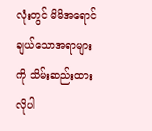လုံးတွင် မိမိအရောင်ချယ်သောအရာများကို သိမ်းဆည်းထားလိုပါ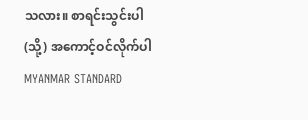သလား။ စာရင်းသွင်းပါ (သို့) အကောင့်ဝင်လိုက်ပါ
MYANMAR STANDARD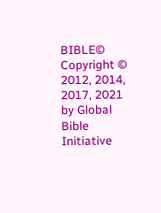BIBLE©
Copyright © 2012, 2014, 2017, 2021 by Global Bible Initiative